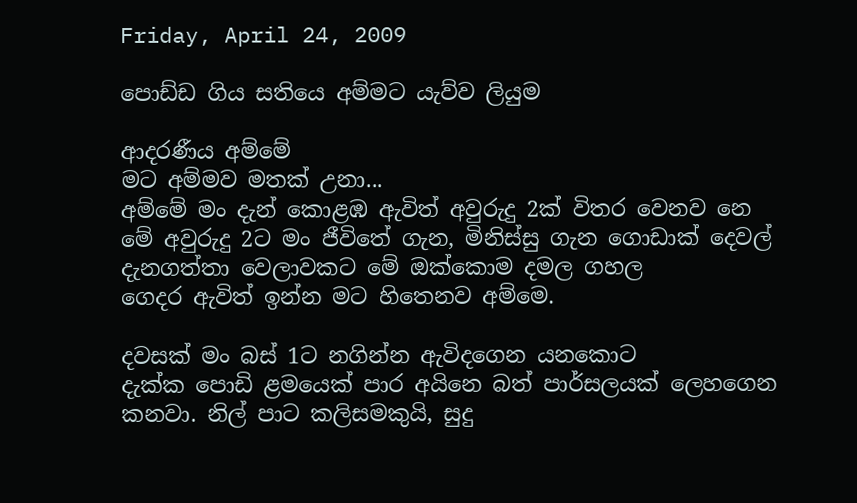Friday, April 24, 2009

පොඩ්ඩ ගිය සතියෙ අම්මට යැව්ව ලියුම

ආදරණීය අම්මේ
මට අම්මව මතක් උනා...
අම්මේ මං දැන් කොළඹ ඇවිත් අවුරුදු 2ක් විතර වෙනව නෙ
මේ අවුරුදු 2ට මං ජීවිතේ ගැන, මිනිස්සු ගැන ගොඩාක් දෙවල්
දැනගත්තා වෙලාවකට මේ ඔක්කොම දමල ගහල
ගෙදර ඇවිත් ඉන්න මට හිතෙනව අම්මෙ.

දවසක් මං බස් 1ට නගින්න ඇවිදගෙන යනකොට
දැක්ක පොඩි ළමයෙක් පාර අයිනෙ බත් පාර්සලයක් ලෙහගෙන
කනවා. නිල් පාට කලිසමකුයි, සුදු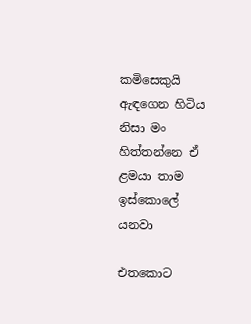කමිසෙකුයි
ඇඳගෙන හිටිය නිසා මං හිත්තන්නෙ ඒ ළමයා තාම ඉස්කොලේ යනවා

එතකොට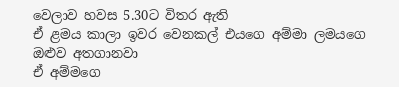වෙලාව හවස 5.30ට විතර ඇති
ඒ ළමය කාලා ඉවර වෙනකල් එයගෙ අම්මා ලමයගෙ ඔළුව අතගානවා
ඒ අම්මගෙ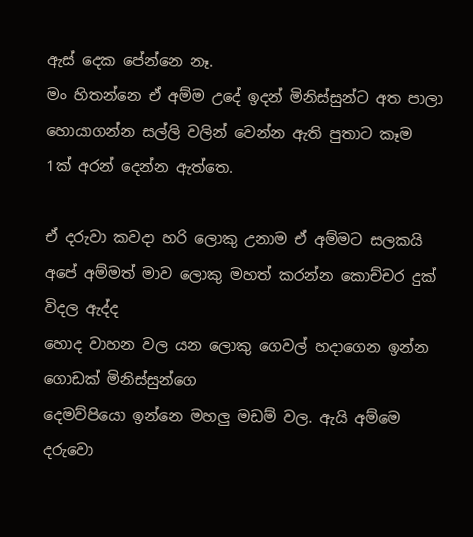ඇස් දෙක පේන්නෙ නෑ.
මං හිතන්නෙ ඒ අම්ම උදේ ඉදන් මිනිස්සුන්ට අත පාලා
හොයාගන්න සල්ලි වලින් වෙන්න ඇති පුතාට කෑම 1ක් අරන් දෙන්න ඇත්තෙ.

ඒ දරුවා කවදා හරි ලොකු උනාම ඒ අම්මට සලකයි
අපේ අම්මත් මාව ලොකු මහත් කරන්න කොච්චර දුක් විදල ඇද්ද
හොද වාහන වල යන ලොකු ගෙවල් හදාගෙන ඉන්න ගොඩක් මිනිස්සුන්ගෙ
දෙමව්පියො ඉන්නෙ මහලු මඩම් වල. ඇයි අම්මෙ දරුවො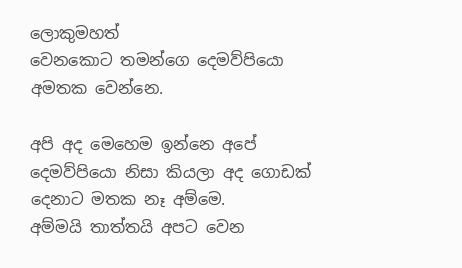ලොකුමහත්
වෙනකොට තමන්ගෙ දෙමව්පියො අමතක වෙන්නෙ.

අපි අද මෙහෙම ඉන්නෙ අපේ දෙමව්පියො නිසා කියලා අද ගොඩක් දෙනාට මතක නෑ අම්මෙ.
අම්මයි තාත්තයි අපට වෙන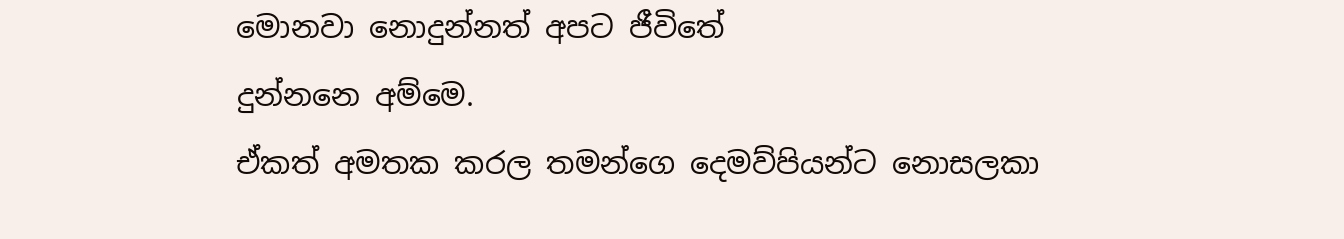මොනවා නොදුන්නත් අපට ජීවිතේ
දුන්නනෙ අම්මෙ.
ඒකත් අමතක කරල තමන්ගෙ දෙමව්පියන්ට නොසලකා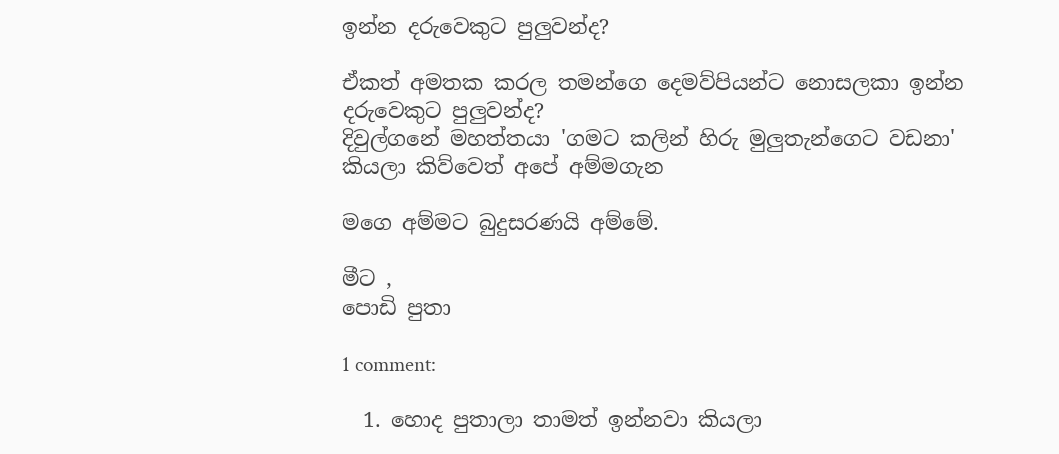ඉන්න දරුවෙකුට පුලුවන්ද?

ඒකත් අමතක කරල තමන්ගෙ දෙමව්පියන්ට නොසලකා ඉන්න දරුවෙකුට පුලුවන්ද?
දිවුල්ගනේ මහත්තයා 'ගමට කලින් හිරු මුලුතැන්ගෙට වඩනා' කියලා කිව්වෙත් අපේ අම්මගැන

මගෙ අම්මට බුදුසරණයි අම්මේ.

මීට ,
පොඩි පුතා

1 comment:

  1. හොද පුතාලා තාමත් ඉන්නවා කියලා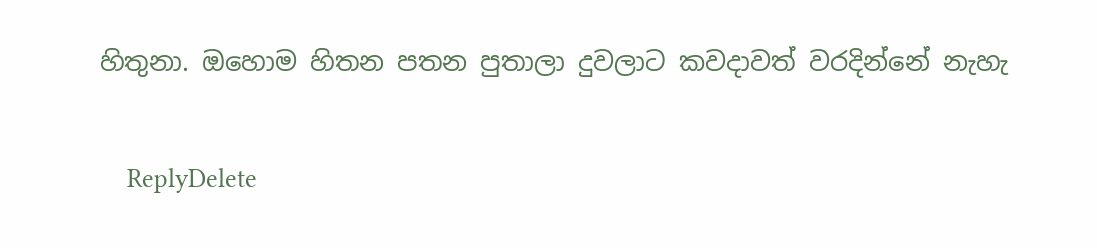හිතුනා. ඔහොම හිතන පතන පුතාලා දුවලාට කවදාවත් වරදින්නේ නැහැ

    ReplyDelete